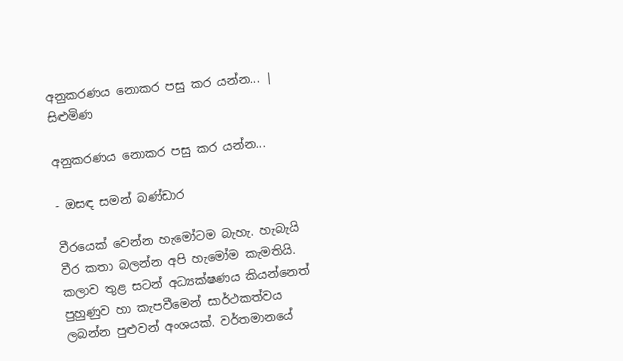අනුකරණය නොකර පසු කර යන්න... | සිළුමිණ

අනුකරණය නොකර පසු කර යන්න...

- ඔසඳ සමන් බණ්ඩාර

වීරයෙක් වෙන්න හැමෝටම බැහැ. හැබැයි වීර කතා බලන්න අපි හැමෝම කැමතියි. කලාව තුළ සටන් අධ්‍යක්ෂණය කියන්නෙත් පුහුණුව හා කැපවීමෙන් සාර්ථකත්වය ලබන්න පුළුවන් අංශයක්. වර්තමානයේ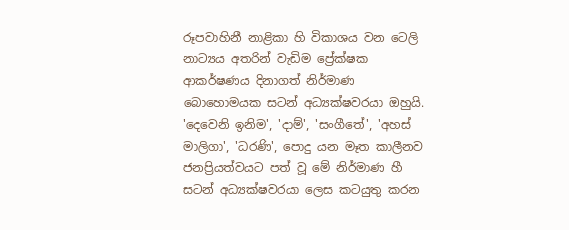රූපවාහිනී නාළිකා හි විකාශය වන ටෙලි නාට්‍යය අතරින් වැඩිම ප්‍රේක්ෂක ආකර්ෂණය දිනාගත් නිර්මාණ බොහොමයක සටන් අධ්‍යක්ෂවරයා ඔහුයි. 'දෙවෙනි ඉනිම', 'දාම්', 'සංගීතේ', 'අහස් මාලිගා', 'ධරණි', පොදු යන මෑත කාලීනව ජනප්‍රියත්වයට පත් වූ මේ නිර්මාණ හී සටන් අධ්‍යක්ෂවරයා ලෙස කටයුතු කරන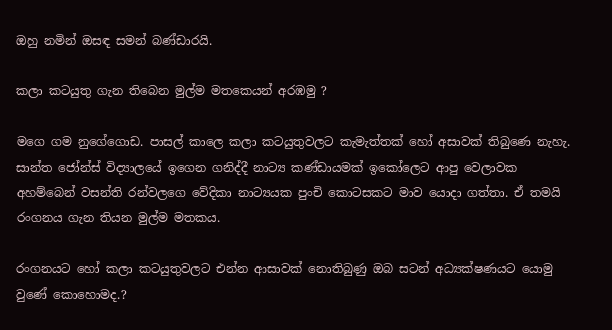ඔහු නමින් ඔසඳ සමන් බණ්ඩාරයි.

කලා කටයුතු ගැන තිබෙන මුල්ම මතක‌ෙයන් අරඹමු ?

මගෙ ගම නුගේගොඩ. පාසල් කාලෙ කලා කටයුතුවලට කැමැත්තක් හෝ අසාවක් තිබුණෙ නැහැ. සාන්ත ජෝන්ස් විද්‍යාලයේ ඉගෙන ගනිද්දී නාට්‍ය කණ්ඩායමක් ඉකෝලෙට ආපු වෙලාවක අහම්බෙන් වසන්ති රන්වලගෙ වේදිකා නාට්‍යයක පුංචි කොටසකට මාව යොදා ගත්තා. ඒ තමයි රංගනය ගැන තියන මුල්ම මතකය.

රංගනයට හෝ කලා කටයුතුවලට එන්න ආසාවක් නොතිබුණු ඔබ සටන් අධ්‍යක්ෂණයට යොමු වුණේ කොහොමද.?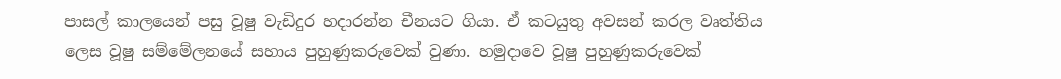පාසල් කාලයෙන් පසු වූෂු වැඩිදුර හදාරන්න චීනයට ගියා. ඒ කටයුතු අවසන් කරල වෘත්තිය ලෙස වූෂු සම්මේලනයේ සහාය පුහුණුකරුවෙක් වුණා. හමුදාවෙ වූෂු පුහුණුකරුවෙක්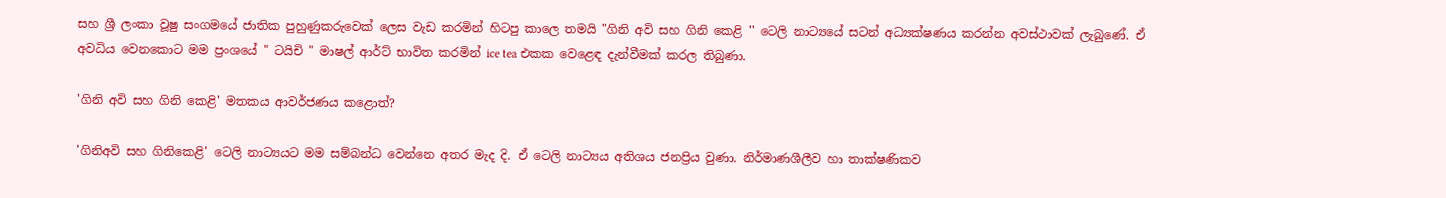සහ ශ්‍රී ලංකා වූෂු සංගමයේ ජාතික පුහුණුකරුවෙක් ලෙස වැඩ කරමින් හිටපු කාලෙ තමයි "ගිනි අවි සහ ගිනි කෙළි '' ටෙලි නාට්‍යයේ සටන් අධ්‍යක්ෂණය කරන්න අවස්ථාවක් ලැබුණේ. ඒ අවධිය වෙනකොට මම ප්‍රංශයේ " ටයිචි " මාෂල් ආර්ට් භාවිත කරමින් ice tea එකක වෙළෙඳ දැන්වීමක් කරල තිබුණා.

'ගිනි අවි සහ ගිනි කෙළි' මතකය ආවර්ජණය කළොත්?

'ගිනිඅවි සහ ගිනිකෙළි' ටෙලි නාට්‍යයට මම සම්බන්ධ වෙන්නෙ අතර මැද දි. ඒ ටෙලි නාට්‍යය අතිශය ජනප්‍රිය වුණා. නිර්මාණශීලීව හා තාක්ෂණිකව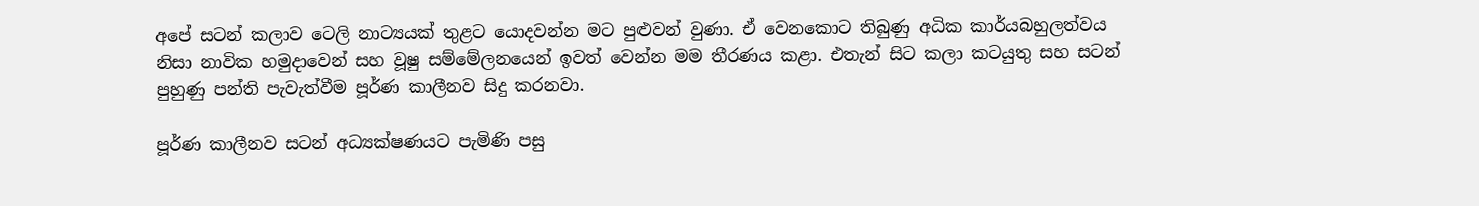අපේ සටන් කලාව ටෙලි නාට්‍යයක් තුළට යොදවන්න මට පුළුවන් වුණා. ඒ වෙනකොට තිබුණු අධික කාර්යබහුලත්වය නිසා නාවික හමුදාවෙන් සහ වූෂු සම්මේලනයෙන් ඉවත් වෙන්න මම තීරණය කළා. එතැන් සිට කලා කටයුතු සහ සටන් පුහුණු පන්ති පැවැත්වීම පූර්ණ කාලීනව සිදු කරනවා.

පූර්ණ කාලීනව සටන් අධ්‍යක්ෂණයට පැමිණි පසු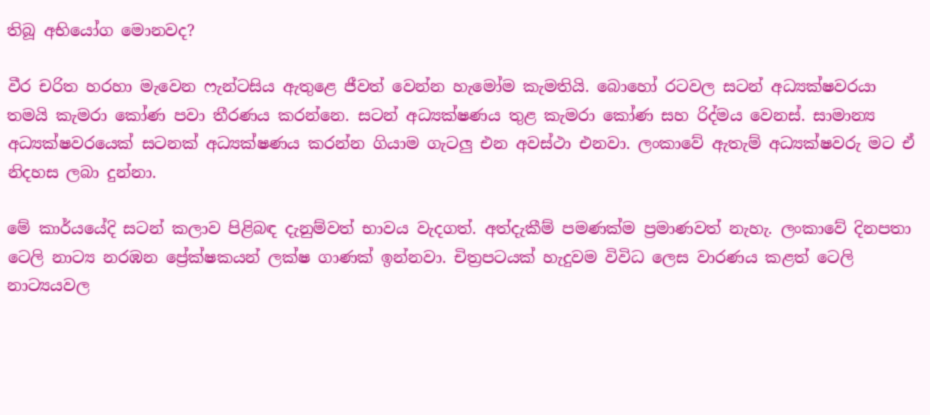තිබූ අභියෝග මොනවද?

වීර චරිත හරහා මැවෙන ෆැන්ටසිය ඇතුළෙ ජීවත් වෙන්න හැමෝම කැමතියි. බොහෝ රටවල සටන් අධ්‍යක්ෂවරයා තමයි කැමරා කෝණ පවා තීරණය කරන්නෙ. සටන් අධ්‍යක්ෂණය තුළ කැමරා කෝණ සහ රිද්මය වෙනස්. සාමාන්‍ය අධ්‍යක්ෂවරයෙක් සටනක් අධ්‍යක්ෂණය කරන්න ගියාම ගැටලු එන අවස්ථා එනවා. ලංකාවේ ඇතැම් අධ්‍යක්ෂවරු මට ඒ නිදහස ලබා දුන්නා.

මේ කාර්යයේදි සටන් කලාව පිළිබඳ දැනුම්වත් භාවය වැදගත්. අත්දැකීම් පමණක්ම ප්‍රමාණවත් නැහැ. ලංකාවේ දිනපතා ටෙලි නාට්‍ය නරඹන ප්‍රේක්ෂකයන් ලක්ෂ ගාණක් ඉන්නවා. චිත්‍රපටයක් හැදුවම විවිධ ලෙස වාරණය කළත් ටෙලි නාට්‍යයවල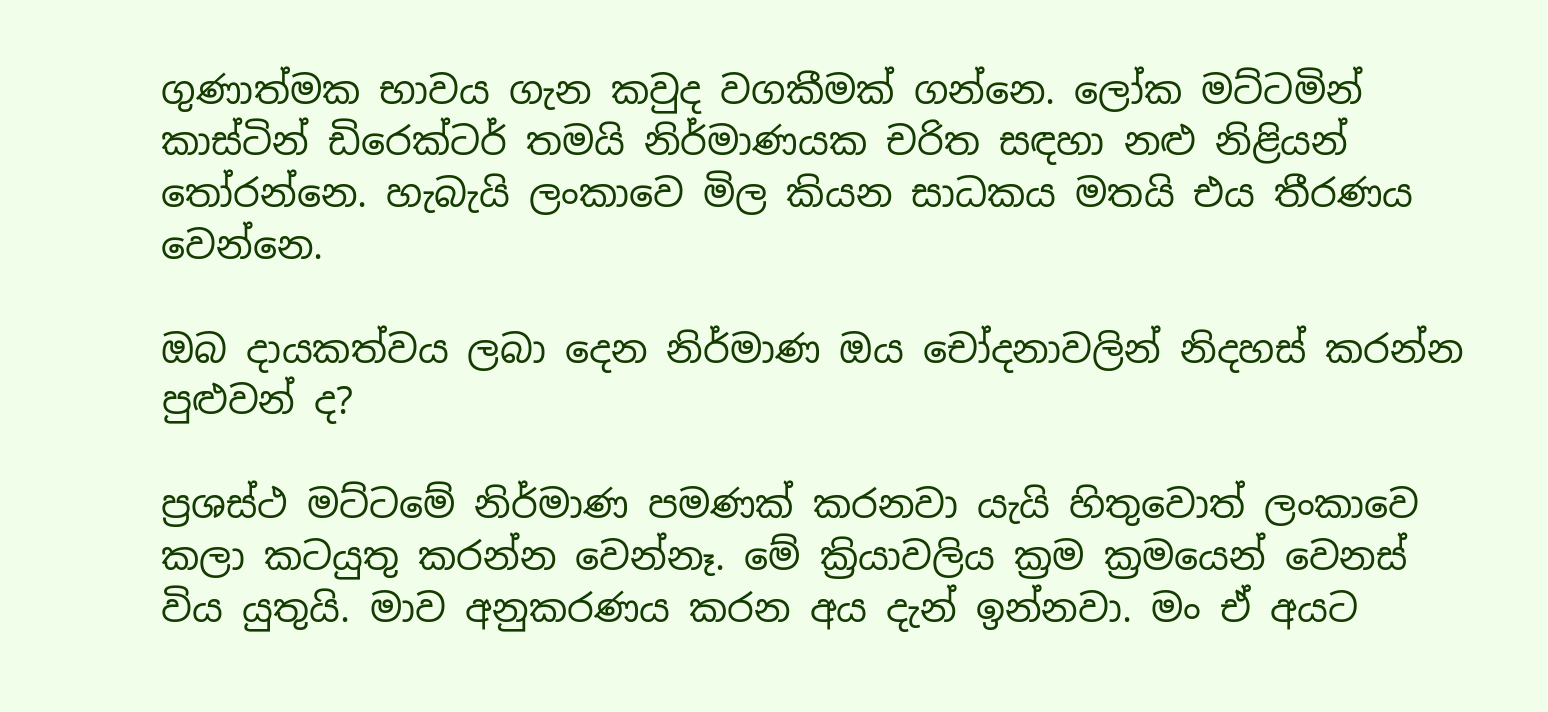ගුණාත්මක භාවය ගැන කවුද වගකීමක් ගන්නෙ. ලෝක මට්ටමින් කාස්ටින් ඩිරෙක්ටර් තමයි නිර්මාණයක චරිත සඳහා නළු නිළියන් තෝරන්නෙ. හැබැයි ලංකාවෙ මිල කියන සාධකය මතයි එය තීරණය වෙන්නෙ.

ඔබ දායකත්වය ලබා දෙන නිර්මාණ ඔය චෝදනාවලින් නිදහස් කරන්න පුළුවන් ද?

ප්‍රශස්ථ මට්ටමේ නිර්මාණ පමණක් කරනවා යැයි හිතුවොත් ලංකාවෙ කලා කටයුතු කරන්න වෙන්නෑ. මේ ක්‍රියාවලිය ක්‍රම ක්‍රමයෙන් වෙනස් විය යුතුයි. මාව අනුකරණය කරන අය දැන් ඉන්නවා. මං ඒ අයට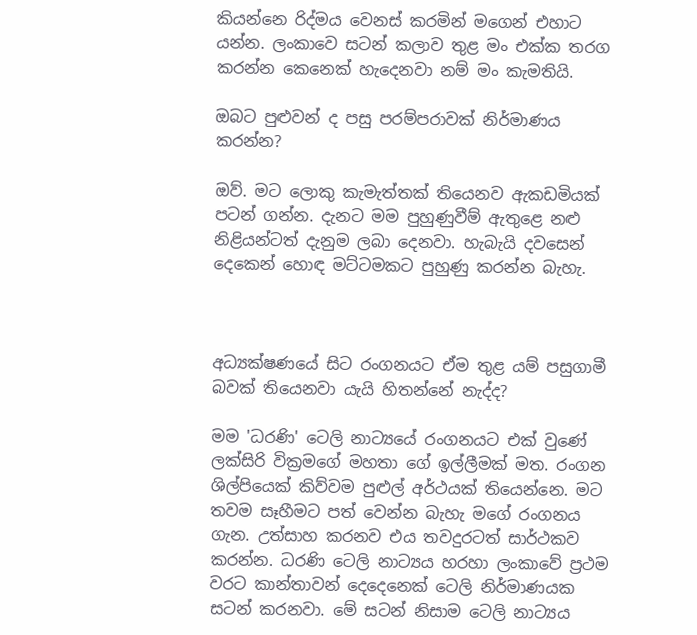කියන්නෙ රිද්මය වෙනස් කරමින් මගෙන් එහාට යන්න. ලංකාවෙ සටන් කලාව තුළ මං එක්ක තරග කරන්න කෙනෙක් හැදෙනවා නම් මං කැමතියි.

ඔබට පුළුවන් ද පසු පරම්පරාවක් නිර්මාණය කරන්න?

ඔව්. මට ලොකු කැමැත්තක් තියෙනව ඇකඩමියක් පටන් ගන්න. දැනට මම පුහුණුවීම් ඇතුළෙ නළු නිළියන්ටත් දැනුම ලබා දෙනවා. හැබැයි දවසෙන් දෙකෙන් හොඳ මට්ටමකට පුහුණු කරන්න බැහැ.



අධ්‍යක්ෂණයේ සිට රංගනයට ඒම තුළ යම් පසුගාමී බවක් තියෙනවා යැයි හිතන්නේ නැද්ද?

මම 'ධරණි' ටෙලි නාට්‍යයේ රංගනයට එක් වුණේ ලක්සිරි වික්‍රමගේ මහතා ගේ ඉල්ලීමක් මත. රංගන ශිල්පියෙක් කිව්වම පුළුල් අර්ථයක් තියෙන්නෙ. මට තවම සෑහීමට පත් වෙන්න බැහැ මගේ රංගනය ගැන. උත්සාහ කරනව එය තවදුරටත් සාර්ථකව කරන්න. ධරණි ටෙලි නාට්‍යය හරහා ලංකාවේ ප්‍රථම වරට කාන්තාවන් දෙදෙනෙක් ටෙලි නිර්මාණයක සටන් කරනවා. මේ සටන් නිසාම ටෙලි නාට්‍යය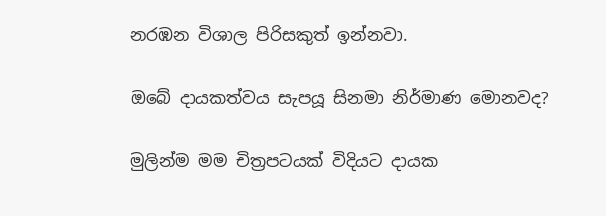නරඹන විශාල පිරිසකුත් ඉන්නවා.

ඔබේ දායකත්වය සැපයූ සිනමා නිර්මාණ මොනවද?

මුලින්ම මම චිත්‍රපටයක් විදියට දායක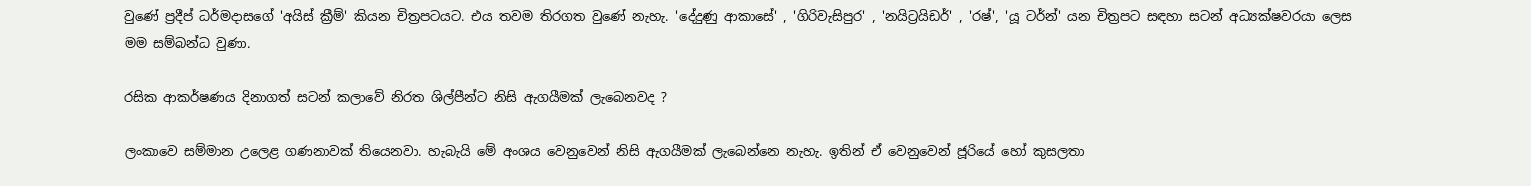වුණේ ප්‍රදීප් ධර්මදාසගේ 'අයිස් ක්‍රීම්' කියන චිත්‍රපටයට. එය තවම තිරගත වුණේ නැහැ. 'දේදුණු ආකාසේ' , 'ගිරිවැසිපුර' , 'නයිට්‍රයිඩර්' , 'රෂ්', 'යූ ටර්න්' යන චිත්‍රපට සඳහා සටන් අධ්‍යක්ෂවරයා ලෙස මම සම්බන්ධ වුණා.

රසික ආකර්ෂණය දිනාගත් සටන් කලාවේ නිරත ශිල්පීන්ට නිසි ඇගයීමක් ලැබෙනවද ?

ලංකාවෙ සම්මාන උලෙළ ගණනාවක් තියෙනවා. හැබැයි මේ අංශය වෙනුවෙන් නිසි ඇගයීමක් ලැබෙන්නෙ නැහැ. ඉතින් ඒ වෙනුවෙන් ජූරියේ හෝ කුසලතා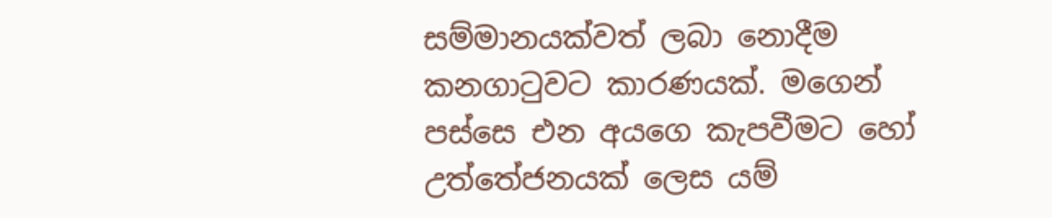සම්මානයක්වත් ලබා නොදීම කනගාටුවට කාරණයක්. මගෙන් පස්සෙ එන අයගෙ කැපවීමට හෝ උත්තේජනයක් ලෙස යම්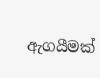ඇගයීමක්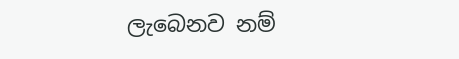ලැබෙනව නම්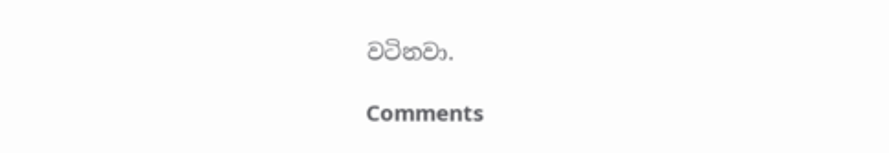වටිනවා.

Comments